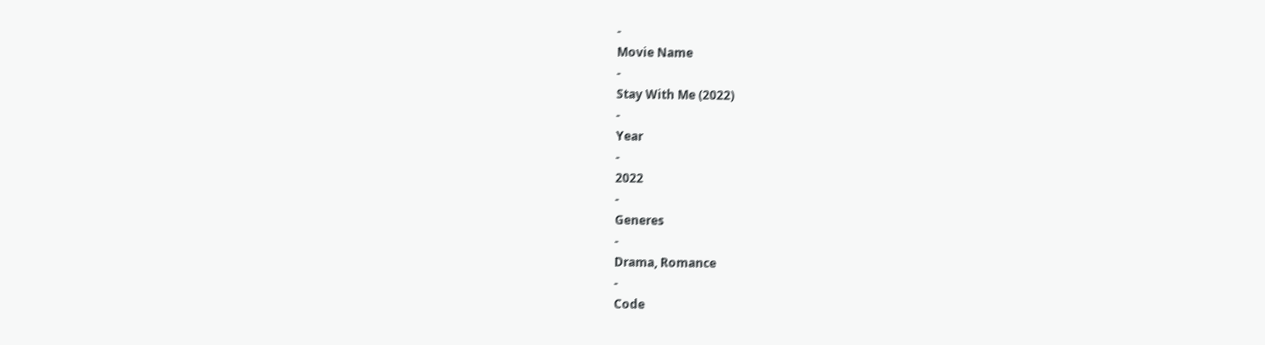-
Movie Name
-
Stay With Me (2022)
-
Year
-
2022
-
Generes
-
Drama, Romance
-
Code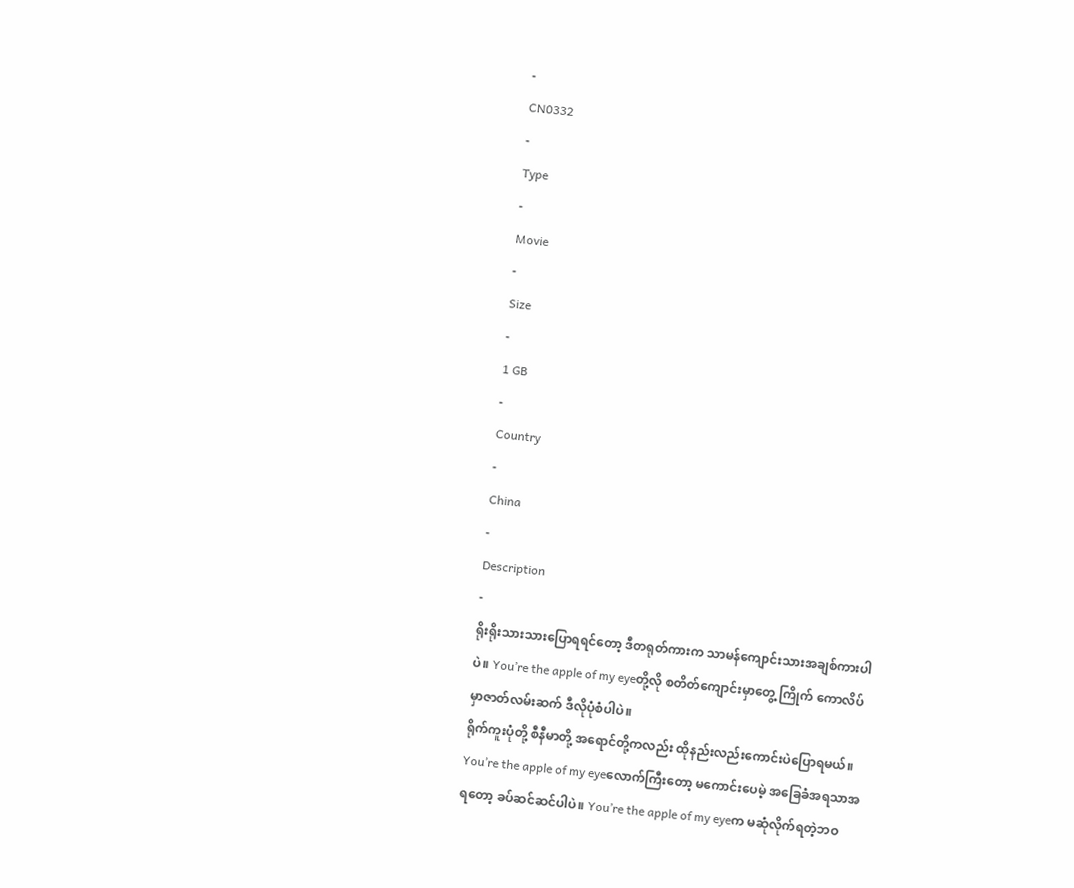-
CN0332
-
Type
-
Movie
-
Size
-
1 GB
-
Country
-
China
-
Description
-
ရိုးရိုးသားသားပြောရရင်တော့ ဒီတရုတ်ကားက သာမန်ကျောင်းသားအချစ်ကားပါပဲ။ You’re the apple of my eyeတို့လို စတိတ်ကျောင်းမှာတွေ့ ကြိုက် ကောလိပ်မှာဇာတ်လမ်းဆက် ဒီလိုပုံစံပါပဲ။
ရိုက်ကူးပုံတို့ စီနီမာတို့ အရောင်တို့ကလည်း ထိုနည်းလည်းကောင်းပဲပြောရမယ်။ You’re the apple of my eyeလောက်ကြီးတော့ မကောင်းပေမဲ့ အခြေခံအရသာအရတော့ ခပ်ဆင်ဆင်ပါပဲ။ You’re the apple of my eyeက မဆုံလိုက်ရတဲ့ဘဝ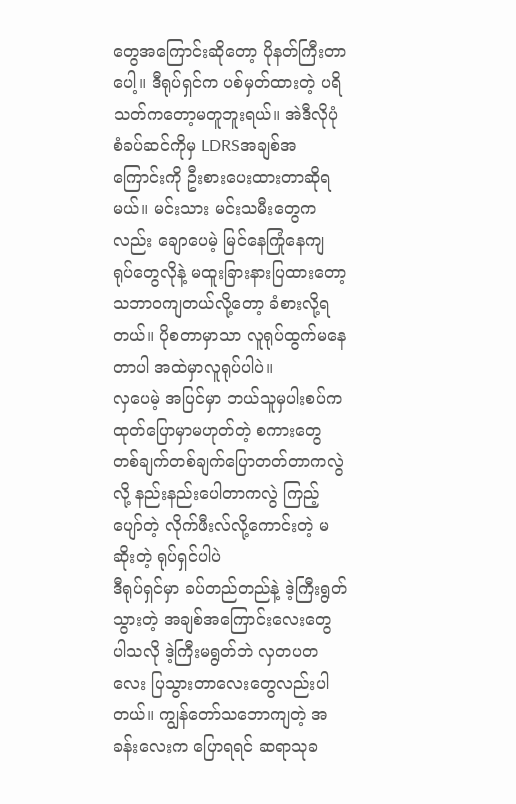တွေအကြောင်းဆိုတော့ ပိုနတ်ကြီးတာပေါ့။ ဒီရုပ်ရှင်က ပစ်မှတ်ထားတဲ့ ပရိသတ်ကတော့မတူဘူးရယ်။ အဲဒီလိုပုံစံခပ်ဆင်ကိုမှ LDRSအချစ်အကြောင်းကို ဦးစားပေးထားတာဆိုရမယ်။ မင်းသား မင်းသမီးတွေကလည်း ချောပေမဲ့ မြင်နေကြုံနေကျ ရုပ်တွေလိုနဲ့ မထူးခြားနားပြထားတော့ သဘာဝကျတယ်လို့တော့ ခံစားလို့ရတယ်။ ပိုစတာမှာသာ လူရုပ်ထွက်မနေတာပါ အထဲမှာလူရုပ်ပါပဲ။
လှပေမဲ့ အပြင်မှာ ဘယ်သူမှပါးစပ်က ထုတ်ပြောမှာမဟုတ်တဲ့ စကားတွေ တစ်ချက်တစ်ချက်ပြောတတ်တာကလွဲလို့ နည်းနည်းပေါတာကလွဲ ကြည့်ပျော်တဲ့ လိုက်ဖီးလ်လို့ကောင်းတဲ့ မဆိုးတဲ့ ရုပ်ရှင်ပါပဲ
ဒီရုပ်ရှင်မှာ ခပ်တည်တည်နဲ့ ဒဲ့ကြီးရွတ်သွားတဲ့ အချစ်အကြောင်းလေးတွေ ပါသလို ဒဲ့ကြီးမရွတ်ဘဲ လှတပတလေး ပြသွားတာလေးတွေလည်းပါတယ်။ ကျွန်တော်သဘောကျတဲ့ အခန်းလေးက ပြောရရင် ဆရာသုခ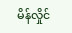မိန်လှိုင်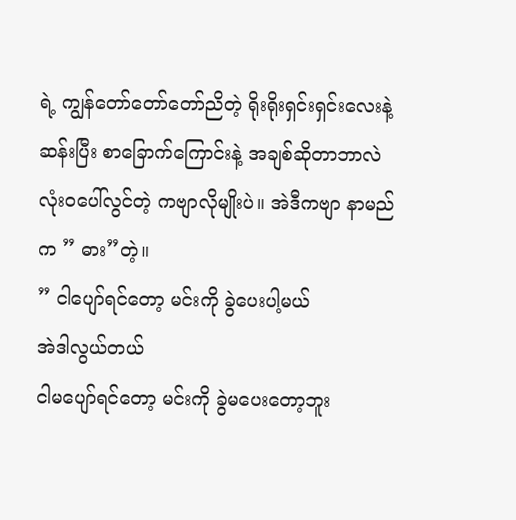ရဲ့ ကျွန်တော်တော်တော်ညိတဲ့ ရိုးရိုးရှင်းရှင်းလေးနဲ့ ဆန်းပြီး စာခြောက်ကြောင်းနဲ့ အချစ်ဆိုတာဘာလဲ လုံးဝပေါ်လွင်တဲ့ ကဗျာလိုမျိုးပဲ။ အဲဒီကဗျာ နာမည်က ” ဓား”တဲ့။
” ငါပျော်ရင်တော့ မင်းကို ခွဲပေးပါ့မယ်
အဲဒါလွယ်တယ်
ငါမပျော်ရင်တော့ မင်းကို ခွဲမပေးတော့ဘူး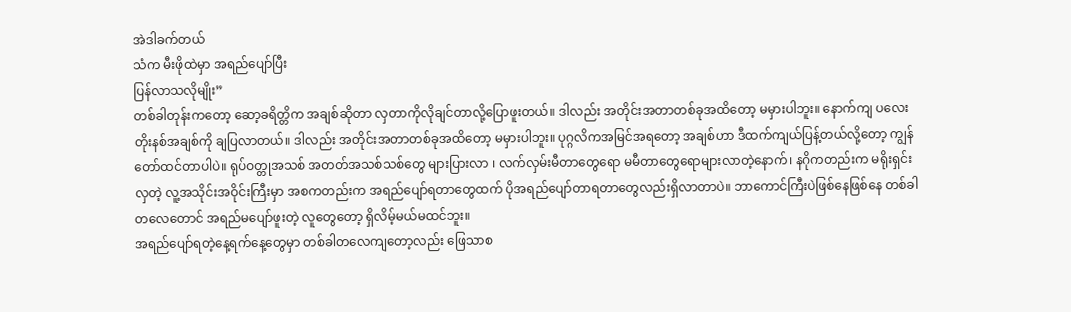အဲဒါခက်တယ်
သံက မီးဖိုထဲမှာ အရည်ပျော်ပြီး
ပြန်လာသလိုမျိုး”
တစ်ခါတုန်းကတော့ ဆော့ခရိတ္တိက အချစ်ဆိုတာ လှတာကိုလိုချင်တာလို့ပြောဖူးတယ်။ ဒါလည်း အတိုင်းအတာတစ်ခုအထိတော့ မမှားပါဘူး။ နောက်ကျ ပလေးတိုးနစ်အချစ်ကို ချပြလာတယ်။ ဒါလည်း အတိုင်းအတာတစ်ခုအထိတော့ မမှားပါဘူး။ ပုဂ္ဂလိကအမြင်အရတော့ အချစ်ဟာ ဒီထက်ကျယ်ပြန့်တယ်လို့တော့ ကျွန်တော်ထင်တာပါပဲ။ ရုပ်ဝတ္တုအသစ် အတတ်အသစ်သစ်တွေ များပြားလာ ၊ လက်လှမ်းမီတာတွေရော မမီတာတွေရောများလာတဲ့နောက်၊ နဂိုကတည်းက မရိုးရှင်းလှတဲ့ လူ့အသိုင်းအဝိုင်းကြီးမှာ အစကတည်းက အရည်ပျော်ရတာတွေထက် ပိုအရည်ပျော်တာရတာတွေလည်းရှိလာတာပဲ။ ဘာကောင်ကြီးပဲဖြစ်နေဖြစ်နေ တစ်ခါတလေတောင် အရည်မပျော်ဖူးတဲ့ လူတွေတော့ ရှိလိမ့်မယ်မထင်ဘူး။
အရည်ပျော်ရတဲ့နေ့ရက်နေ့တွေမှာ တစ်ခါတလေကျတော့လည်း ဖြေသာစ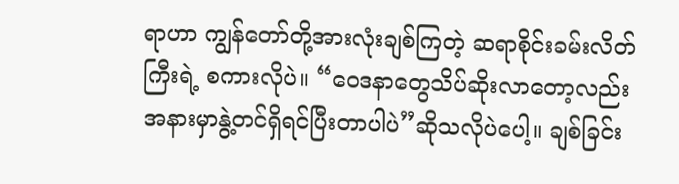ရာဟာ ကျွန်တော်တို့အားလုံးချစ်ကြတဲ့ ဆရာစိုင်းခမ်းလိတ်ကြီးရဲ့ စကားလိုပဲ။ “ဝေဒနာတွေသိပ်ဆိုးလာတော့လည်း အနားမှာနွဲ့တင်ရှိရင်ပြီးတာပါပဲ”ဆိုသလိုပဲပေါ့။ ချစ်ခြင်း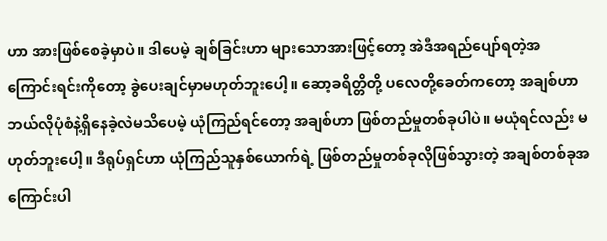ဟာ အားဖြစ်စေခဲ့မှာပဲ။ ဒါပေမဲ့ ချစ်ခြင်းဟာ များသောအားဖြင့်တော့ အဲဒီအရည်ပျော်ရတဲ့အကြောင်းရင်းကိုတော့ ခွဲပေးချင်မှာမဟုတ်ဘူးပေါ့။ ဆော့ခရိတ္တိတို့ ပလေတို့ခေတ်ကတော့ အချစ်ဟာ ဘယ်လိုပုံစံနဲ့ရှိနေခဲ့လဲမသိပေမဲ့ ယုံကြည်ရင်တော့ အချစ်ဟာ ဖြစ်တည်မှုတစ်ခုပါပဲ။ မယုံရင်လည်း မဟုတ်ဘူးပေါ့။ ဒီရုပ်ရှင်ဟာ ယုံကြည်သူနှစ်ယောက်ရဲ့ ဖြစ်တည်မှုတစ်ခုလိုဖြစ်သွားတဲ့ အချစ်တစ်ခုအကြောင်းပါ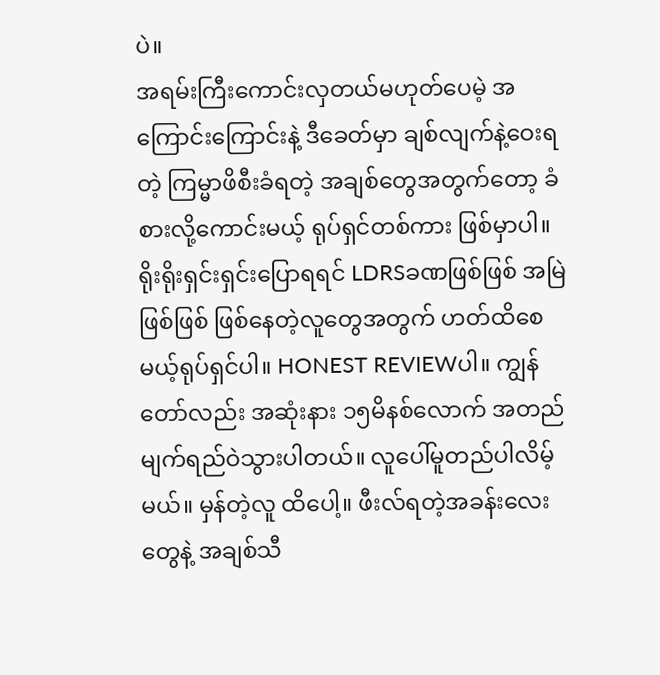ပဲ။
အရမ်းကြီးကောင်းလှတယ်မဟုတ်ပေမဲ့ အကြောင်းကြောင်းနဲ့ ဒီခေတ်မှာ ချစ်လျက်နဲ့ဝေးရတဲ့ ကြမ္မာဖိစီးခံရတဲ့ အချစ်တွေအတွက်တော့ ခံစားလို့ကောင်းမယ့် ရုပ်ရှင်တစ်ကား ဖြစ်မှာပါ။ ရိုးရိုးရှင်းရှင်းပြောရရင် LDRSခဏဖြစ်ဖြစ် အမြဲဖြစ်ဖြစ် ဖြစ်နေတဲ့လူတွေအတွက် ဟတ်ထိစေမယ့်ရုပ်ရှင်ပါ။ HONEST REVIEWပါ။ ကျွန်တော်လည်း အဆုံးနား ၁၅မိနစ်လောက် အတည်မျက်ရည်ဝဲသွားပါတယ်။ လူပေါ်မူတည်ပါလိမ့်မယ်။ မှန်တဲ့လူ ထိပေါ့။ ဖီးလ်ရတဲ့အခန်းလေးတွေနဲ့ အချစ်သီ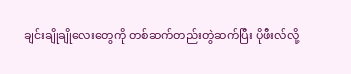ချင်းချိုချိုလေးတွေကို တစ်ဆက်တည်းတွဲဆက်ပြီး ပိုဖီးလ်လို့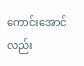ကောင်းအောင် လည်း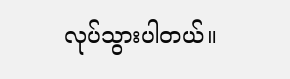လုပ်သွားပါတယ်။